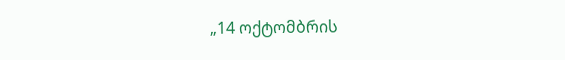„14 ოქტომბრის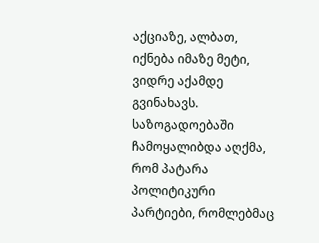აქციაზე, ალბათ, იქნება იმაზე მეტი, ვიდრე აქამდე გვინახავს. საზოგადოებაში ჩამოყალიბდა აღქმა, რომ პატარა პოლიტიკური პარტიები, რომლებმაც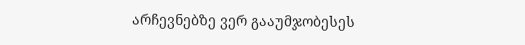არჩევნებზე ვერ გააუმჯობესეს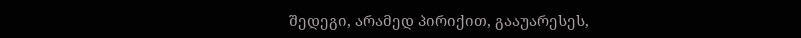შედეგი, არამედ პირიქით, გააუარესეს,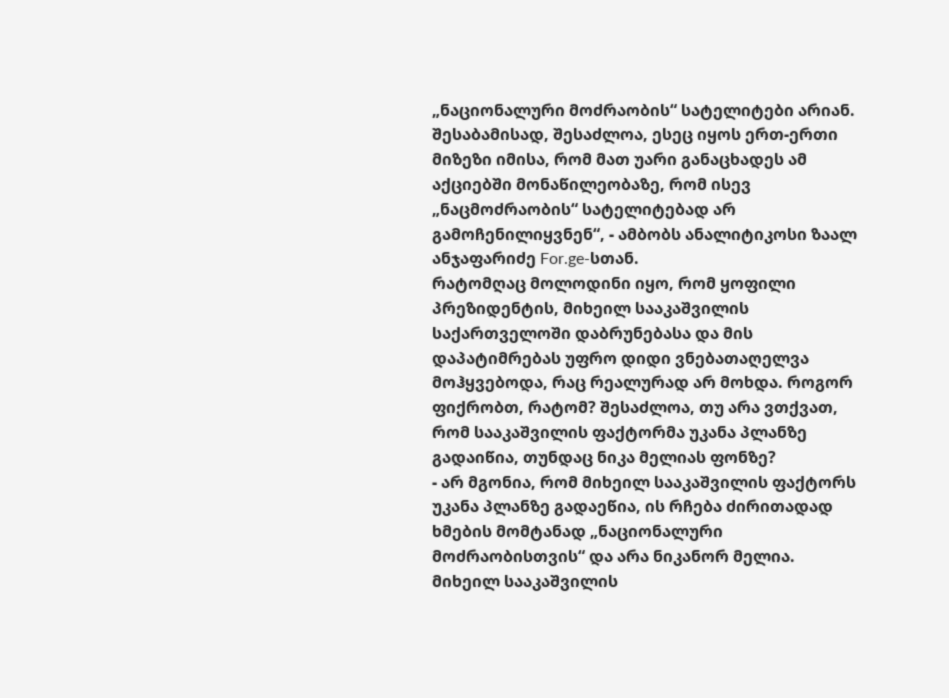„ნაციონალური მოძრაობის“ სატელიტები არიან. შესაბამისად, შესაძლოა, ესეც იყოს ერთ-ერთი მიზეზი იმისა, რომ მათ უარი განაცხადეს ამ აქციებში მონაწილეობაზე, რომ ისევ „ნაცმოძრაობის“ სატელიტებად არ გამოჩენილიყვნენ“, - ამბობს ანალიტიკოსი ზაალ ანჯაფარიძე For.ge-სთან.
რატომღაც მოლოდინი იყო, რომ ყოფილი პრეზიდენტის, მიხეილ სააკაშვილის საქართველოში დაბრუნებასა და მის დაპატიმრებას უფრო დიდი ვნებათაღელვა მოჰყვებოდა, რაც რეალურად არ მოხდა. როგორ ფიქრობთ, რატომ? შესაძლოა, თუ არა ვთქვათ, რომ სააკაშვილის ფაქტორმა უკანა პლანზე გადაიწია, თუნდაც ნიკა მელიას ფონზე?
- არ მგონია, რომ მიხეილ სააკაშვილის ფაქტორს უკანა პლანზე გადაეწია, ის რჩება ძირითადად ხმების მომტანად „ნაციონალური მოძრაობისთვის“ და არა ნიკანორ მელია. მიხეილ სააკაშვილის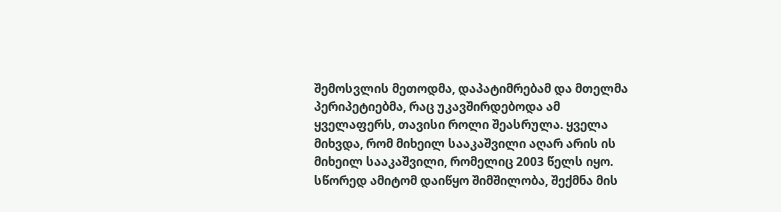შემოსვლის მეთოდმა, დაპატიმრებამ და მთელმა პერიპეტიებმა, რაც უკავშირდებოდა ამ ყველაფერს, თავისი როლი შეასრულა. ყველა მიხვდა, რომ მიხეილ სააკაშვილი აღარ არის ის მიხეილ სააკაშვილი, რომელიც 2003 წელს იყო. სწორედ ამიტომ დაიწყო შიმშილობა, შექმნა მის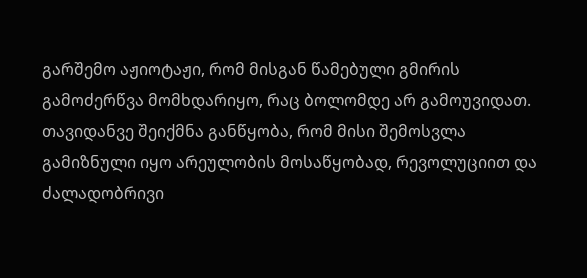გარშემო აჟიოტაჟი, რომ მისგან წამებული გმირის გამოძერწვა მომხდარიყო, რაც ბოლომდე არ გამოუვიდათ.
თავიდანვე შეიქმნა განწყობა, რომ მისი შემოსვლა გამიზნული იყო არეულობის მოსაწყობად, რევოლუციით და ძალადობრივი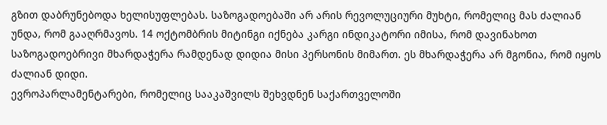გზით დაბრუნებოდა ხელისუფლებას. საზოგადოებაში არ არის რევოლუციური მუხტი, რომელიც მას ძალიან უნდა, რომ გააღრმავოს. 14 ოქტომბრის მიტინგი იქნება კარგი ინდიკატორი იმისა, რომ დავინახოთ საზოგადოებრივი მხარდაჭერა რამდენად დიდია მისი პერსონის მიმართ. ეს მხარდაჭერა არ მგონია, რომ იყოს ძალიან დიდი.
ევროპარლამენტარები, რომელიც სააკაშვილს შეხვდნენ საქართველოში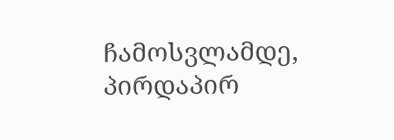ჩამოსვლამდე, პირდაპირ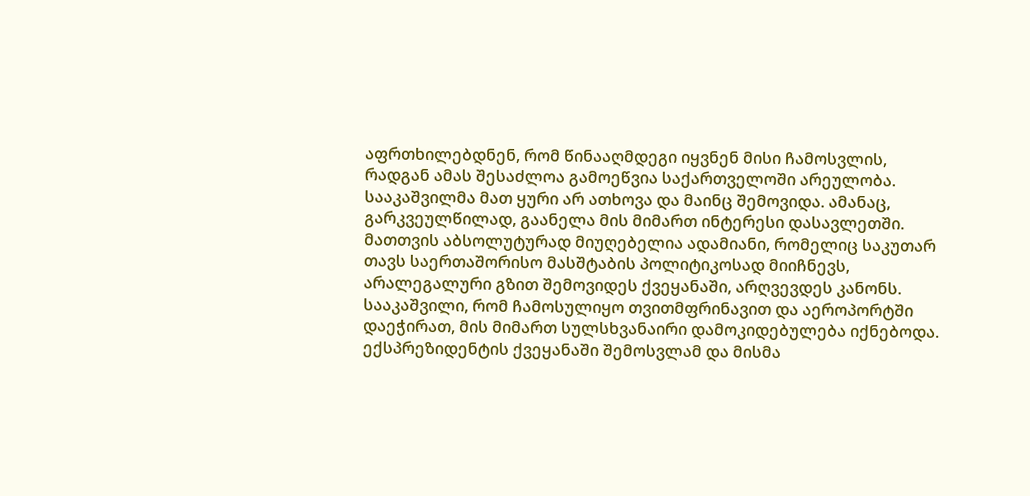აფრთხილებდნენ, რომ წინააღმდეგი იყვნენ მისი ჩამოსვლის, რადგან ამას შესაძლოა გამოეწვია საქართველოში არეულობა. სააკაშვილმა მათ ყური არ ათხოვა და მაინც შემოვიდა. ამანაც, გარკვეულწილად, გაანელა მის მიმართ ინტერესი დასავლეთში. მათთვის აბსოლუტურად მიუღებელია ადამიანი, რომელიც საკუთარ თავს საერთაშორისო მასშტაბის პოლიტიკოსად მიიჩნევს, არალეგალური გზით შემოვიდეს ქვეყანაში, არღვევდეს კანონს. სააკაშვილი, რომ ჩამოსულიყო თვითმფრინავით და აეროპორტში დაეჭირათ, მის მიმართ სულსხვანაირი დამოკიდებულება იქნებოდა.
ექსპრეზიდენტის ქვეყანაში შემოსვლამ და მისმა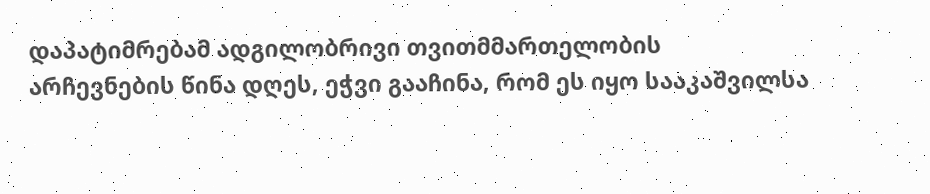დაპატიმრებამ ადგილობრივი თვითმმართელობის არჩევნების წინა დღეს, ეჭვი გააჩინა, რომ ეს იყო სააკაშვილსა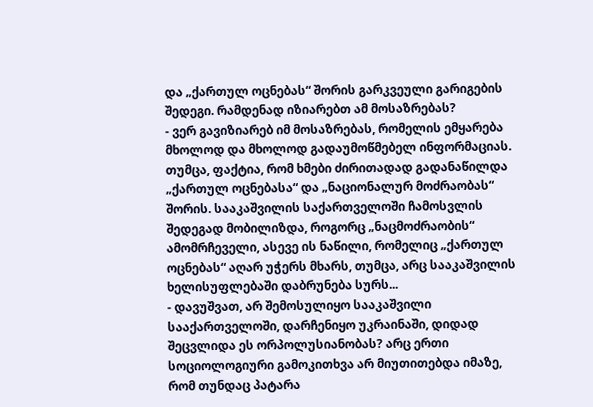და „ქართულ ოცნებას“ შორის გარკვეული გარიგების შედეგი. რამდენად იზიარებთ ამ მოსაზრებას?
- ვერ გავიზიარებ იმ მოსაზრებას, რომელის ემყარება მხოლოდ და მხოლოდ გადაუმოწმებელ ინფორმაციას.
თუმცა, ფაქტია, რომ ხმები ძირითადად გადანაწილდა „ქართულ ოცნებასა“ და „ნაციონალურ მოძრაობას“ შორის. სააკაშვილის საქართველოში ჩამოსვლის შედეგად მობილიზდა, როგორც „ნაცმოძრაობის“ ამომრჩეველი, ასევე ის ნაწილი, რომელიც „ქართულ ოცნებას“ აღარ უჭერს მხარს, თუმცა, არც სააკაშვილის ხელისუფლებაში დაბრუნება სურს...
- დავუშვათ, არ შემოსულიყო სააკაშვილი სააქართველოში, დარჩენიყო უკრაინაში, დიდად შეცვლიდა ეს ორპოლუსიანობას? არც ერთი სოციოლოგიური გამოკითხვა არ მიუთითებდა იმაზე, რომ თუნდაც პატარა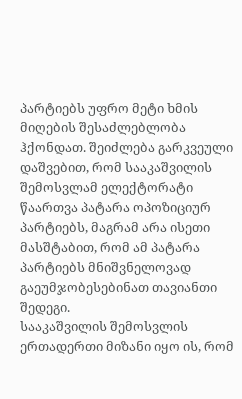პარტიებს უფრო მეტი ხმის მიღების შესაძლებლობა ჰქონდათ. შეიძლება გარკვეული დაშვებით, რომ სააკაშვილის შემოსვლამ ელექტორატი წაართვა პატარა ოპოზიციურ პარტიებს, მაგრამ არა ისეთი მასშტაბით, რომ ამ პატარა პარტიებს მნიშვნელოვად გაეუმჯობესებინათ თავიანთი შედეგი.
სააკაშვილის შემოსვლის ერთადერთი მიზანი იყო ის, რომ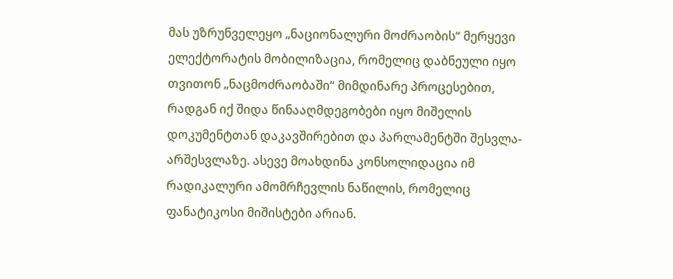მას უზრუნველეყო „ნაციონალური მოძრაობის“ მერყევი ელექტორატის მობილიზაცია, რომელიც დაბნეული იყო თვითონ „ნაცმოძრაობაში“ მიმდინარე პროცესებით, რადგან იქ შიდა წინააღმდეგობები იყო მიშელის დოკუმენტთან დაკავშირებით და პარლამენტში შესვლა-არშესვლაზე. ასევე მოახდინა კონსოლიდაცია იმ რადიკალური ამომრჩევლის ნაწილის, რომელიც ფანატიკოსი მიშისტები არიან.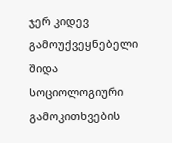ჯერ კიდევ გამოუქვეყნებელი შიდა სოციოლოგიური გამოკითხვების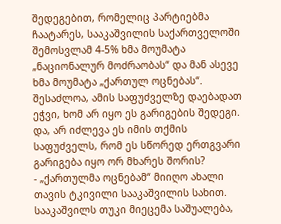შედეგებით, რომელიც პარტიებმა ჩაატარეს, სააკაშვილის საქართველოში შემოსვლამ 4-5% ხმა მოუმატა „ნაციონალურ მოძრაობას“ და მან ასევე ხმა მოუმატა „ქართულ ოცნებას“. შესაძლოა, ამის საფუძველზე დაებადათ ეჭვი, ხომ არ იყო ეს გარიგების შედეგი.
და, არ იძლევა ეს იმის თქმის საფუძველს, რომ ეს სწორედ ერთგვარი გარიგება იყო ორ მხარეს შორის?
- „ქართულმა ოცნებამ“ მიიღო ახალი თავის ტკივილი სააკაშვილის სახით. სააკაშვილს თუკი მიეცემა საშუალება,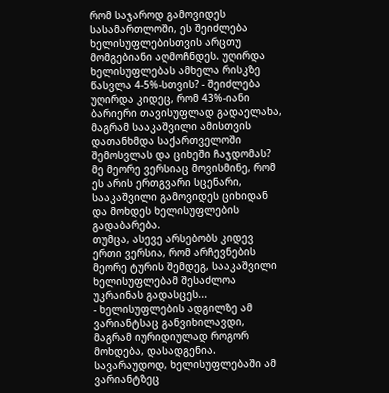რომ საჯაროდ გამოვიდეს სასამართლოში, ეს შეიძლება ხელისუფლებისთვის არცთუ მომგებიანი აღმოჩნდეს. უღირდა ხელისუფლებას ამხელა რისკზე წასვლა 4-5%-სთვის? - შეიძლება უღირდა კიდეც, რომ 43%-იანი ბარიერი თავისუფლად გადაელახა, მაგრამ სააკაშვილი ამისთვის დათანხმდა საქართველოში შემოსვლას და ციხეში ჩაჯდომას? მე მეორე ვერსიაც მოვისმინე, რომ ეს არის ერთგვარი სცენარი, სააკაშვილი გამოვიდეს ციხიდან და მოხდეს ხელისუფლების გადაბარება.
თუმცა, ასევე არსებობს კიდევ ერთი ვერსია, რომ არჩევნების მეორე ტურის შემდეგ, სააკაშვილი ხელისუფლებამ შესაძლოა უკრაინას გადასცეს...
- ხელისუფლების ადგილზე ამ ვარიანტსაც განვიხილავდი, მაგრამ იურიდიულად როგორ მოხდება, დასადგენია. სავარაუდოდ, ხელისუფლებაში ამ ვარიანტზეც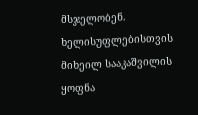მსჯელობენ. ხელისუფლებისთვის მიხეილ სააკაშვილის ყოფნა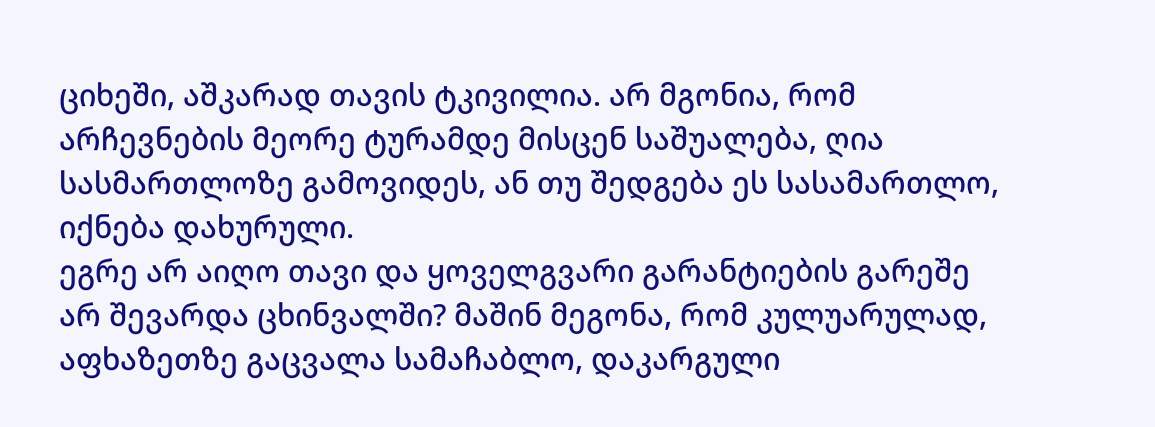ციხეში, აშკარად თავის ტკივილია. არ მგონია, რომ არჩევნების მეორე ტურამდე მისცენ საშუალება, ღია სასმართლოზე გამოვიდეს, ან თუ შედგება ეს სასამართლო, იქნება დახურული.
ეგრე არ აიღო თავი და ყოველგვარი გარანტიების გარეშე არ შევარდა ცხინვალში? მაშინ მეგონა, რომ კულუარულად, აფხაზეთზე გაცვალა სამაჩაბლო, დაკარგული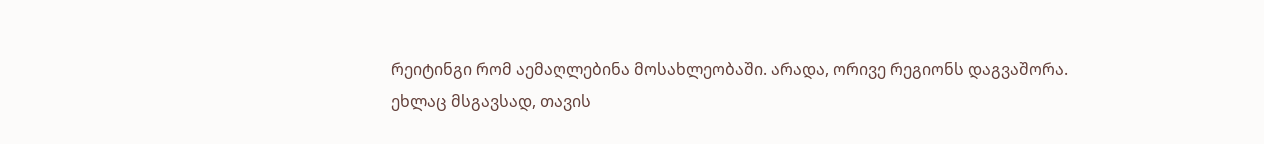რეიტინგი რომ აემაღლებინა მოსახლეობაში. არადა, ორივე რეგიონს დაგვაშორა.
ეხლაც მსგავსად, თავის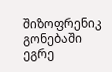შიზოფრენიკ გონებაში ეგრე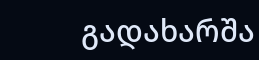გადახარშა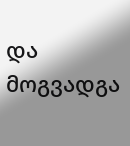და მოგვადგა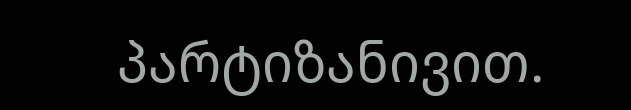პარტიზანივით.